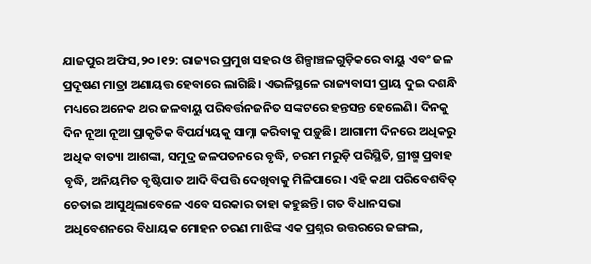ଯାଜପୁର ଅଫିସ,୨୦।୧୨: ରାଜ୍ୟର ପ୍ରମୁଖ ସହର ଓ ଶିଳ୍ପାଞ୍ଚଳଗୁଡ଼ିକରେ ବାୟୁ ଏବଂ ଜଳ ପ୍ରଦୂଷଣ ମାତ୍ରା ଅଣାୟତ୍ତ ହେବାରେ ଲାଗିଛି। ଏଭଳିସ୍ଥଳେ ରାଜ୍ୟବାସୀ ପ୍ରାୟ ଦୁଇ ଦଶନ୍ଧି ମଧ୍ୟରେ ଅନେକ ଥର ଜଳବାୟୁ ପରିବର୍ତ୍ତନଜନିତ ସଙ୍କଟରେ ହନ୍ତସନ୍ତ ହେଲେଣି। ଦିନକୁ ଦିନ ନୂଆ ନୂଆ ପ୍ରାକୃତିକ ବିପର୍ଯ୍ୟୟକୁ ସାମ୍ନା କରିବାକୁ ପଡ଼ୁଛି। ଆଗାମୀ ଦିନରେ ଅଧିକରୁ ଅଧିକ ବାତ୍ୟା ଆଶଙ୍କା, ସମୁଦ୍ର ଜଳପତନରେ ବୃଦ୍ଧି, ଚରମ ମରୁଡ଼ି ପରିସ୍ଥିତି, ଗ୍ରୀଷ୍ମ ପ୍ରବାହ ବୃଦ୍ଧି, ଅନିୟମିତ ବୃଷ୍ଟିପାତ ଆଦି ବିପତ୍ତି ଦେଖିବାକୁ ମିଳିପାରେ। ଏହି କଥା ପରିବେଶବିତ୍ ଚେତାଇ ଆସୁଥିଲାବେଳେ ଏବେ ସରକାର ତାହା କହୁଛନ୍ତି। ଗତ ବିଧାନସଭା ଅଧିବେଶନରେ ବିଧାୟକ ମୋହନ ଚରଣ ମାଝିଙ୍କ ଏକ ପ୍ରଶ୍ନର ଉତ୍ତରରେ ଜଙ୍ଗଲ,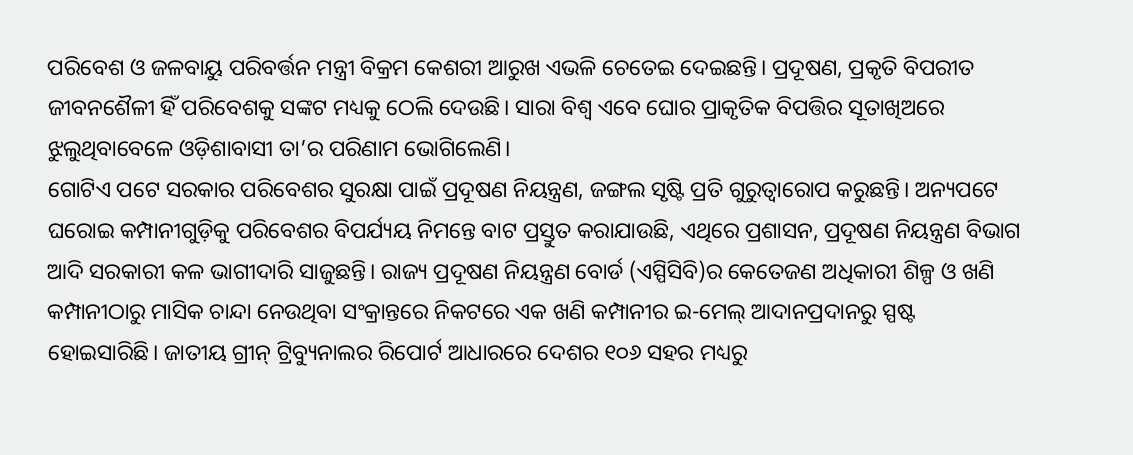ପରିବେଶ ଓ ଜଳବାୟୁ ପରିବର୍ତ୍ତନ ମନ୍ତ୍ରୀ ବିକ୍ରମ କେଶରୀ ଆରୁଖ ଏଭଳି ଚେତେଇ ଦେଇଛନ୍ତି। ପ୍ରଦୂଷଣ, ପ୍ରକୃତି ବିପରୀତ ଜୀବନଶୈଳୀ ହିଁ ପରିବେଶକୁ ସଙ୍କଟ ମଧ୍ୟକୁ ଠେଲି ଦେଉଛି। ସାରା ବିଶ୍ୱ ଏବେ ଘୋର ପ୍ରାକୃତିକ ବିପତ୍ତିର ସୂତାଖିଅରେ ଝୁଲୁଥିବାବେଳେ ଓଡ଼ିଶାବାସୀ ତା’ର ପରିଣାମ ଭୋଗିଲେଣି।
ଗୋଟିଏ ପଟେ ସରକାର ପରିବେଶର ସୁରକ୍ଷା ପାଇଁ ପ୍ରଦୂଷଣ ନିୟନ୍ତ୍ରଣ, ଜଙ୍ଗଲ ସୃଷ୍ଟି ପ୍ରତି ଗୁରୁତ୍ୱାରୋପ କରୁଛନ୍ତି। ଅନ୍ୟପଟେ ଘରୋଇ କମ୍ପାନୀଗୁଡ଼ିକୁ ପରିବେଶର ବିପର୍ଯ୍ୟୟ ନିମନ୍ତେ ବାଟ ପ୍ରସ୍ତୁତ କରାଯାଉଛି, ଏଥିରେ ପ୍ରଶାସନ, ପ୍ରଦୂଷଣ ନିୟନ୍ତ୍ରଣ ବିଭାଗ ଆଦି ସରକାରୀ କଳ ଭାଗୀଦାରି ସାଜୁଛନ୍ତି। ରାଜ୍ୟ ପ୍ରଦୂଷଣ ନିୟନ୍ତ୍ରଣ ବୋର୍ଡ (ଏସ୍ପିସିବି)ର କେତେଜଣ ଅଧିକାରୀ ଶିଳ୍ପ ଓ ଖଣି କମ୍ପାନୀଠାରୁ ମାସିକ ଚାନ୍ଦା ନେଉଥିବା ସଂକ୍ରାନ୍ତରେ ନିକଟରେ ଏକ ଖଣି କମ୍ପାନୀର ଇ-ମେଲ୍ ଆଦାନପ୍ରଦାନରୁ ସ୍ପଷ୍ଟ ହୋଇସାରିଛି। ଜାତୀୟ ଗ୍ରୀନ୍ ଟ୍ରିବ୍ୟୁନାଲର ରିପୋର୍ଟ ଆଧାରରେ ଦେଶର ୧୦୬ ସହର ମଧ୍ୟରୁ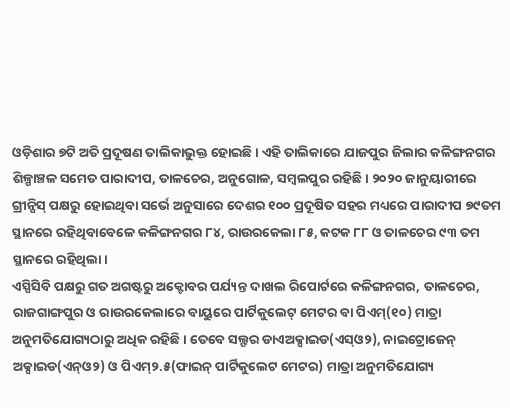ଓଡ଼ିଶାର ୭ଟି ଅତି ପ୍ରଦୂଷଣ ତାଲିକାଭୁକ୍ତ ହୋଇଛି। ଏହି ତାଲିକାରେ ଯାଜପୁର ଜିଲାର କଳିଙ୍ଗନଗର ଶିଳ୍ପାଞ୍ଚଳ ସମେତ ପାରାଦୀପ, ତାଳଚେର, ଅନୁଗୋଳ, ସମ୍ବଲପୁର ରହିଛି। ୨୦୨୦ ଜାନୁୟାରୀରେ ଗ୍ରୀନ୍ପିସ୍ ପକ୍ଷରୁ ହୋଇଥିବା ସର୍ଭେ ଅନୁସାରେ ଦେଶର ୧୦୦ ପ୍ରଦୂଷିତ ସହର ମଧ୍ୟରେ ପାରାଦୀପ ୭୯ତମ ସ୍ଥାନରେ ରହିଥିବାବେଳେ କଳିଙ୍ଗନଗର ୮୪, ରାଉରକେଲା ୮୫, କଟକ ୮୮ ଓ ତାଳଚେର ୯୩ ତମ ସ୍ଥାନରେ ରହିଥିଲା।
ଏସ୍ପିସିବି ପକ୍ଷରୁ ଗତ ଅଗଷ୍ଟରୁ ଅକ୍ଟୋବର ପର୍ଯ୍ୟନ୍ତ ଦାଖଲ ରିପୋର୍ଟରେ କଳିଙ୍ଗନଗର, ତାଳଚେର, ରାଜଗାଙ୍ଗପୁର ଓ ରାଉରକେଲାରେ ବାୟୁରେ ପାର୍ଟିକୁଲେଟ୍ ମେଟର ବା ପିଏମ୍(୧୦) ମାତ୍ରା ଅନୁମତିଯୋଗ୍ୟଠାରୁ ଅଧିକ ରହିଛି। ତେବେ ସଲ୍ଫର ଡାଏଅକ୍ସାଇଡ(ଏସ୍ଓ୨), ନାଇଟ୍ରୋଜେନ୍ ଅକ୍ସାଇଡ(ଏନ୍ଓ୨) ଓ ପିଏମ୍୨.୫(ଫାଇନ୍ ପାର୍ଟିକୁଲେଟ ମେଟର) ମାତ୍ରା ଅନୁମତିଯୋଗ୍ୟ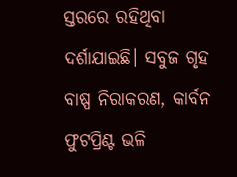ସ୍ତରରେ ରହିଥିବା ଦର୍ଶାଯାଇଛି। ସବୁଜ ଗୃହ ବାଷ୍ପ ନିରାକରଣ, କାର୍ବନ ଫୁଟପ୍ରିଣ୍ଟ ଭଳି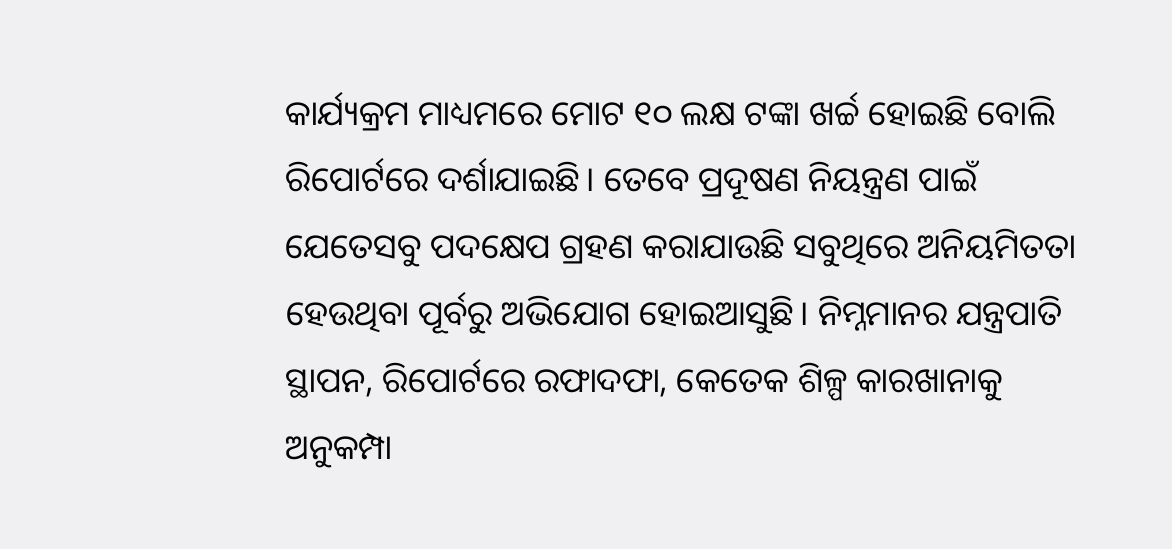କାର୍ଯ୍ୟକ୍ରମ ମାଧ୍ୟମରେ ମୋଟ ୧୦ ଲକ୍ଷ ଟଙ୍କା ଖର୍ଚ୍ଚ ହୋଇଛି ବୋଲି ରିପୋର୍ଟରେ ଦର୍ଶାଯାଇଛି। ତେବେ ପ୍ରଦୂଷଣ ନିୟନ୍ତ୍ରଣ ପାଇଁ ଯେତେସବୁ ପଦକ୍ଷେପ ଗ୍ରହଣ କରାଯାଉଛି ସବୁଥିରେ ଅନିୟମିତତା ହେଉଥିବା ପୂର୍ବରୁ ଅଭିଯୋଗ ହୋଇଆସୁଛି। ନିମ୍ନମାନର ଯନ୍ତ୍ରପାତି ସ୍ଥାପନ, ରିପୋର୍ଟରେ ରଫାଦଫା, କେତେକ ଶିଳ୍ପ କାରଖାନାକୁ ଅନୁକମ୍ପା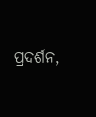ପ୍ରଦର୍ଶନ,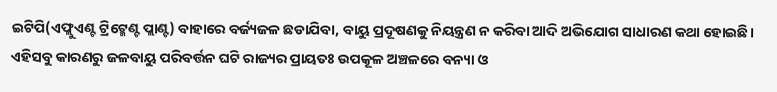ଇଟିପି(ଏଫ୍ଲୁଏଣ୍ଟ ଟ୍ରିଟ୍ମେଣ୍ଟ ପ୍ଲାଣ୍ଟ) ବାହାରେ ବର୍ଜ୍ୟଜଳ ଛଡାଯିବା, ବାୟୁ ପ୍ରଦୂଷଣକୁ ନିୟନ୍ତ୍ରଣ ନ କରିବା ଆଦି ଅଭିଯୋଗ ସାଧାରଣ କଥା ହୋଇଛି। ଏହିସବୁ କାରଣରୁ ଜଳବାୟୁ ପରିବର୍ତ୍ତନ ଘଟି ରାଜ୍ୟର ପ୍ରାୟତଃ ଉପକୂଳ ଅଞ୍ଚଳରେ ବନ୍ୟା ଓ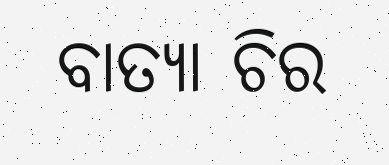ବାତ୍ୟା ଚିର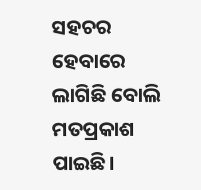ସହଚର ହେବାରେ ଲାଗିଛି ବୋଲି ମତପ୍ରକାଶ ପାଇଛି।